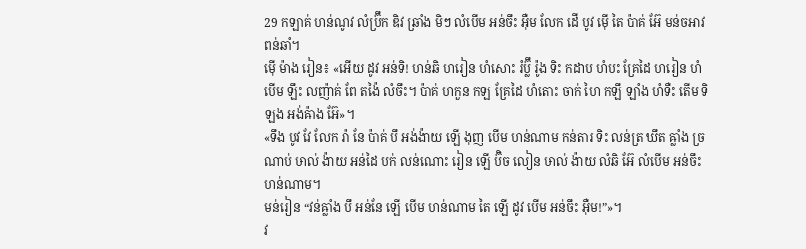29 កឡាគ់ ហន់ណូវ លំប៊្រឹក ឌិវ ឆ្រាំង មិៗ លំបើម អន់ចឹះ អ៊ឺម លែក ដើ បូវ ម៉ើ តៃ ប៉ាគ់ អ៊ែ មន់ចអាវ ពន់ឆាំ។
ម៉ើ ម៉ាង រៀន៖ «អើយ ដូវ អន់ទិ! ហន់ឆិ ហរៀន ហំសោះ រំប៊្លឹ រ៉ូង ទិះ កដាប ហំបះ គ្រែដៃ ហរៀន ហំបើម ឡឹះ លញ៉ាគ់ ពែ តង៉ៃ លំចឹះ។ ប៉ាគ់ ហកួន កឡ គ្រែដៃ ហំតោះ ចាក់ ហៃ កឡឹ ឡាំង ហំទឺះ តើម ទិ ឡង អង់ឝ៉ាង អ៊ែ»។
«ទឹង បូវ វែ លែក រ៉ា នែ ប៉ាគ់ បឹ អង់ង៉ាយ ឡើ ងុញ បើម ហន់ណាម កន់តារ ទិះ លន់ត្រ ឃឹត ឝ្លាំង ច្រណាប់ ឞាល់ ង៉ាយ អន់ដៃ បក់ លន់ណោះ រៀន ឡើ ប៊ិច លៀន ឞាល់ ង៉ាយ លំឆិ អ៊ែ លំបើម អន់ចឹះ ហន់ណាម។
មន់រៀន “វន់ឝ្លាំង បឹ អន់នែ ឡើ បើម ហន់ណាម តៃ ឡើ ដូវ បើម អន់ចឹះ អ៊ឺម!”»។
វ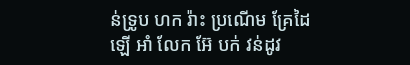ន់ទ្រូប ហក រ៉ាះ ប្រណើម គ្រែដៃ ឡើ អាំ លែក អ៊ែ បក់ វន់ដូវ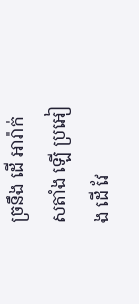ច្រនឹង ដើ អារ៉ាក់ សតាំង ឡើ ប្រអៀង ដើ វែ